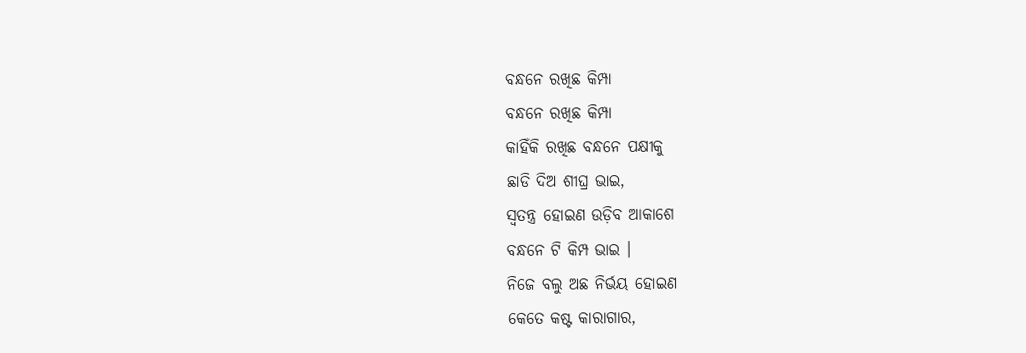ବନ୍ଧନେ ରଖିଛ କିମ୍ପା
ବନ୍ଧନେ ରଖିଛ କିମ୍ପା
କାହିଁକି ରଖିଛ ବନ୍ଧନେ ପକ୍ଷୀକୁ
ଛାଡି ଦିଅ ଶୀଘ୍ର ଭାଇ,
ସ୍ବତନ୍ତ୍ର ହୋଇଣ ଉଡ଼ିବ ଆକାଶେ
ବନ୍ଧନେ ଟି କିମ୍ପ ଭାଇ ।
ନିଜେ ବଲୁ ଅଛ ନିର୍ଭୟ ହୋଇଣ
କେତେ କଷ୍ଟ କାରାଗାର,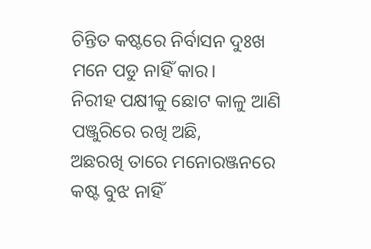ଚିନ୍ତିତ କଷ୍ଟରେ ନିର୍ବାସନ ଦୁଃଖ
ମନେ ପଡୁ ନାହିଁ କାର।
ନିରୀହ ପକ୍ଷୀକୁ ଛୋଟ କାଳୁ ଆଣି
ପଞ୍ଜୁରିରେ ରଖି ଅଛି,
ଅଛରଖି ତାରେ ମନୋରଞ୍ଜନରେ
କଷ୍ଟ ବୁଝ ନାହିଁ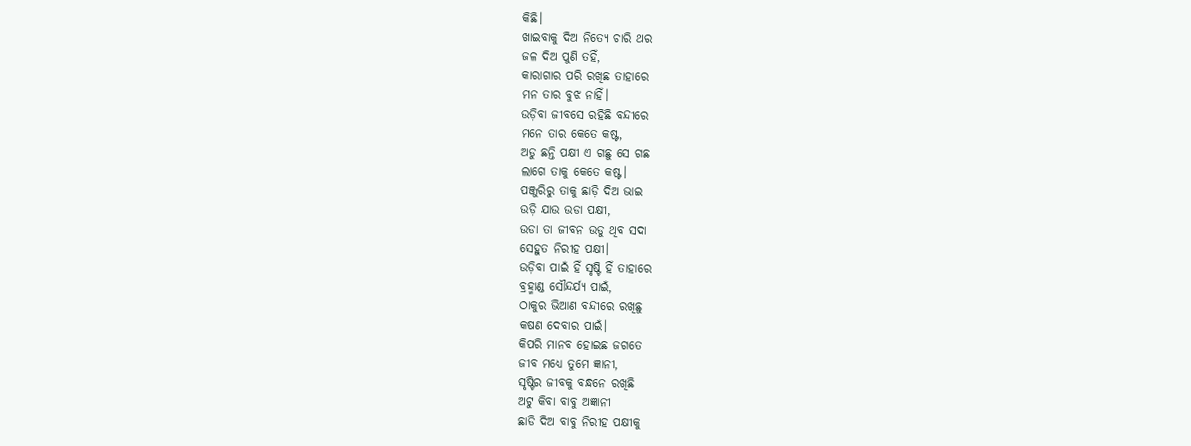କିଛି।
ଖାଇବାକୁ ଦିଅ ନିତ୍ୟେ ଚାରି ଥର
ଜଳ ଦିଅ ପୁଣି ତହିଁ,
କାରାଗାର ପରି ରଖିଛ ତାହାରେ
ମନ ତାର ବୁଝ ନାହିଁ।
ଉଡ଼ିବା ଜୀବସେ ରହିଛି ବନ୍ଦୀରେ
ମନେ ତାର କେତେ କଷ୍ଟ,
ଅଡୁ ଛନ୍ତି ପକ୍ଷୀ ଏ ଗଛୁ ସେ ଗଛ
ଲାଗେ ତାକୁ କେତେ କଷ୍ଟ।
ପଞ୍ଜୁରିରୁ ତାକୁ ଛାଡ଼ି ଦିଅ ଭାଇ
ଉଡ଼ି ଯାଉ ଉଡା ପକ୍ଷୀ,
ଉଡା ତା ଜୀବନ ଉଡୁ ଥିବ ସଦା
ସେହୁତ ନିରୀହ ପକ୍ଷୀ।
ଉଡ଼ିବା ପାଇଁ ହିଁ ସୃଷ୍ଟି ହିଁ ତାହାରେ
ବ୍ରହ୍ମାଣ୍ଡ ସୌନ୍ଦର୍ଯ୍ୟ ପାଇଁ,
ଠାକୁର ଭିଆଣ ବନ୍ଦୀରେ ରଖିଛୁ
କଷଣ ଦେବାର ପାଇଁ।
କିପରି ମାନବ ହୋଇଛ ଜଗତେ
ଜୀବ ମଧ୍ୟେ ତୁମେ ଜ୍ଞାନୀ,
ସୃଷ୍ଟିର ଜୀବକୁ ବନ୍ଧନେ ରଖିଛି
ଅଟୁ କିବା ବାବୁ ଅଜ୍ଞାନୀ
ଛାଡି ଦିଅ ବାବୁ ନିରୀହ ପକ୍ଷୀକୁ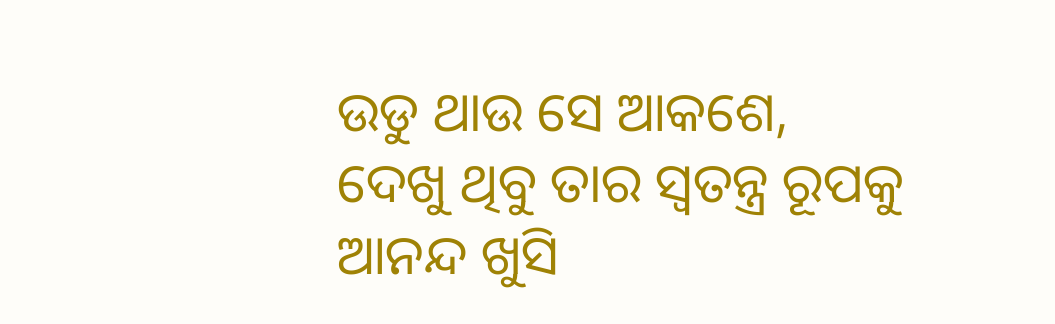ଉଡୁ ଥାଉ ସେ ଆକଶେ,
ଦେଖୁ ଥିବୁ ତାର ସ୍ବତନ୍ତ୍ର ରୂପକୁ
ଆନନ୍ଦ ଖୁସି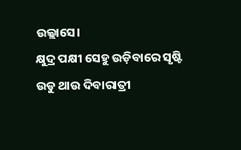ଉଲ୍ଲାସେ।
କ୍ଷୁଦ୍ର ପକ୍ଷୀ ସେହୁ ଉଡ଼ିବାରେ ସୃଷ୍ଟି
ଉଡୁ ଥାଉ ଦିବାରାତ୍ରୀ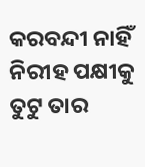କରବନ୍ଦୀ ନାହିଁ ନିରୀହ ପକ୍ଷୀକୁ
ତୁଟୁ ତାର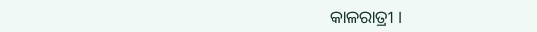କାଳରାତ୍ରୀ ।